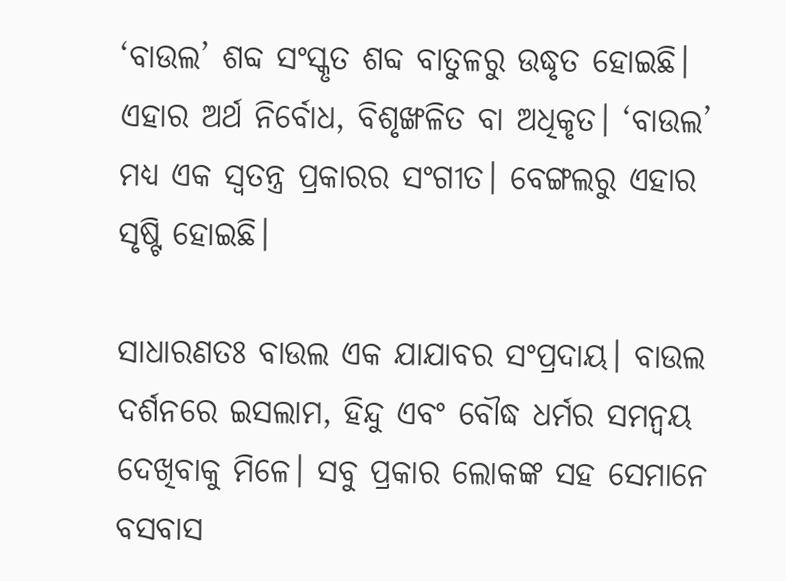‘ବାଉଲ’ ଶବ୍ଦ ସଂସ୍କୃତ ଶବ୍ଦ ବାତୁଳରୁ ଉଦ୍ଧୃତ ହୋଇଛି। ଏହାର ଅର୍ଥ ନିର୍ବୋଧ, ବିଶୃଙ୍ଖଳିତ ବା ଅଧିକୃତ। ‘ବାଉଲ’ ମଧ୍ୟ ଏକ ସ୍ୱତନ୍ତ୍ର ପ୍ରକାରର ସଂଗୀତ। ବେଙ୍ଗଲରୁ ଏହାର ସୃଷ୍ଟି ହୋଇଛି।

ସାଧାରଣତଃ ବାଉଲ ଏକ ଯାଯାବର ସଂପ୍ରଦାୟ। ବାଉଲ ଦର୍ଶନରେ ଇସଲାମ, ହିନ୍ଦୁ ଏବଂ ବୌଦ୍ଧ ଧର୍ମର ସମନ୍ୱୟ ଦେଖିବାକୁ ମିଳେ। ସବୁ ପ୍ରକାର ଲୋକଙ୍କ ସହ ସେମାନେ ବସବାସ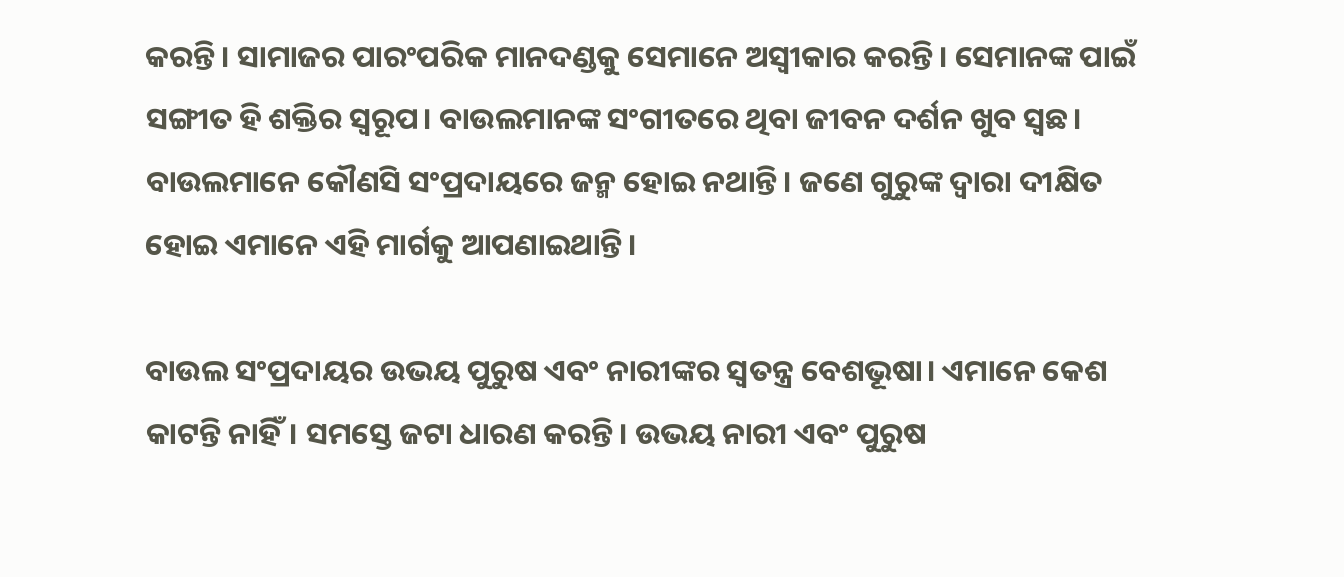କରନ୍ତି। ସାମାଜର ପାରଂପରିକ ମାନଦଣ୍ଡକୁ ସେମାନେ ଅସ୍ୱୀକାର କରନ୍ତି। ସେମାନଙ୍କ ପାଇଁ ସଙ୍ଗୀତ ହି ଶକ୍ତିର ସ୍ୱରୂପ। ବାଉଲମାନଙ୍କ ସଂଗୀତରେ ଥିବା ଜୀବନ ଦର୍ଶନ ଖୁବ ସ୍ୱଛ। ବାଉଲମାନେ କୌଣସି ସଂପ୍ରଦାୟରେ ଜନ୍ମ ହୋଇ ନଥାନ୍ତି। ଜଣେ ଗୁରୁଙ୍କ ଦ୍ୱାରା ଦୀକ୍ଷିତ ହୋଇ ଏମାନେ ଏହି ମାର୍ଗକୁ ଆପଣାଇଥାନ୍ତି।

ବାଉଲ ସଂପ୍ରଦାୟର ଉଭୟ ପୁରୁଷ ଏବଂ ନାରୀଙ୍କର ସ୍ୱତନ୍ତ୍ର ବେଶଭୂଷା। ଏମାନେ କେଶ କାଟନ୍ତି ନାହିଁ। ସମସ୍ତେ ଜଟା ଧାରଣ କରନ୍ତି। ଉଭୟ ନାରୀ ଏବଂ ପୁରୁଷ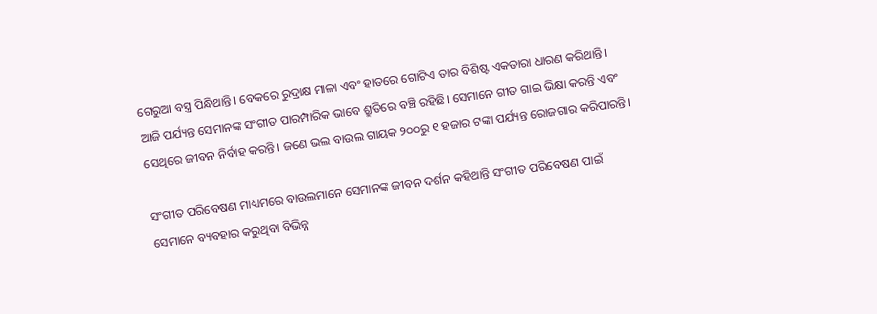ଗେରୁଆ ବସ୍ତ୍ର ପିନ୍ଧିଥାନ୍ତି। ବେକରେ ରୁଦ୍ରାକ୍ଷ ମାଳା ଏବଂ ହାତରେ ଗୋଟିଏ ତାର ବିଶିଷ୍ଟ ଏକତାରା ଧାରଣ କରିଥାନ୍ତି। ଆଜି ପର୍ଯ୍ୟନ୍ତ ସେମାନଙ୍କ ସଂଗୀତ ପାରମ୍ପାରିକ ଭାବେ ଶ୍ରୁତିରେ ବଞ୍ଚି ରହିଛି। ସେମାନେ ଗୀତ ଗାଇ ଭିକ୍ଷା କରନ୍ତି ଏବଂ ସେଥିରେ ଜୀବନ ନିର୍ବାହ କରନ୍ତି। ଜଣେ ଭଲ ବାଉଲ ଗାୟକ ୨୦୦ରୁ ୧ ହଜାର ଟଙ୍କା ପର୍ଯ୍ୟନ୍ତ ରୋଜଗାର କରିପାରନ୍ତି।

ସଂଗୀତ ପରିବେଷଣ ମାଧ୍ୟମରେ ବାଉଲମାନେ ସେମାନଙ୍କ ଜୀବନ ଦର୍ଶନ କହିଥାନ୍ତି ସଂଗୀତ ପରିବେଷଣ ପାଇଁ ସେମାନେ ବ୍ୟବହାର କରୁଥିବା ବିଭିନ୍ନ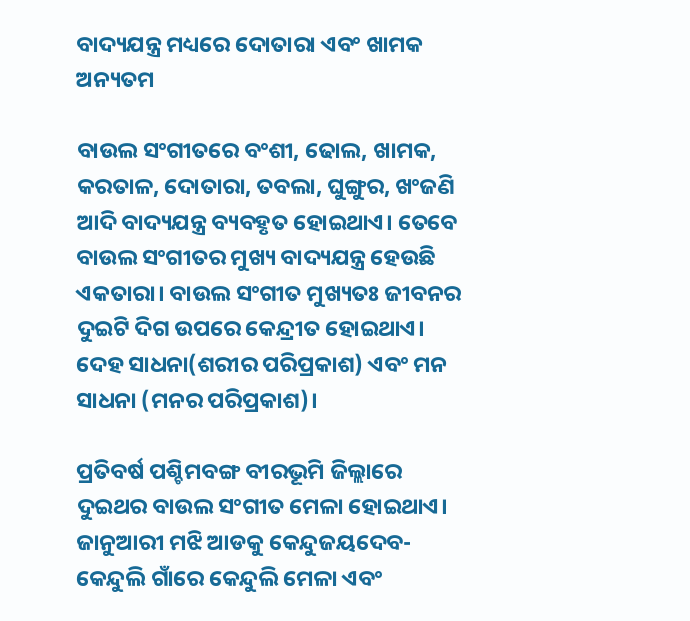ବାଦ୍ୟଯନ୍ତ୍ର ମଧ୍ୟରେ ଦୋତାରା ଏବଂ ଖାମକ ଅନ୍ୟତମ

ବାଉଲ ସଂଗୀତରେ ବଂଶୀ, ଢୋଲ, ଖାମକ, କରତାଳ, ଦୋତାରା, ତବଲା, ଘୁଙ୍ଗୁର, ଖଂଜଣି ଆଦି ବାଦ୍ୟଯନ୍ତ୍ର ବ୍ୟବହୃତ ହୋଇଥାଏ। ତେବେ ବାଉଲ ସଂଗୀତର ମୁଖ୍ୟ ବାଦ୍ୟଯନ୍ତ୍ର ହେଉଛି ଏକତାରା। ବାଉଲ ସଂଗୀତ ମୁଖ୍ୟତଃ ଜୀବନର ଦୁଇଟି ଦିଗ ଉପରେ କେନ୍ଦ୍ରୀତ ହୋଇଥାଏ। ଦେହ ସାଧନା(ଶରୀର ପରିପ୍ରକାଶ) ଏବଂ ମନ  ସାଧନା (ମନର ପରିପ୍ରକାଶ)।

ପ୍ରତିବର୍ଷ ପଶ୍ଚିମବଙ୍ଗ ବୀରଭୂମି ଜିଲ୍ଲାରେ ଦୁଇଥର ବାଉଲ ସଂଗୀତ ମେଳା ହୋଇଥାଏ। ଜାନୁଆରୀ ମଝି ଆଡକୁ କେନ୍ଦୁଜୟଦେବ-କେନ୍ଦୁଲି ଗାଁରେ କେନ୍ଦୁଲି ମେଳା ଏବଂ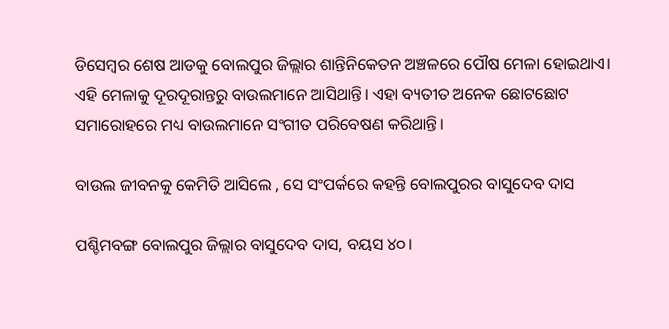ଡିସେମ୍ବର ଶେଷ ଆଡକୁ ବୋଲପୁର ଜିଲ୍ଲାର ଶାନ୍ତିନିକେତନ ଅଞ୍ଚଳରେ ପୌଷ ମେଳା ହୋଇଥାଏ। ଏହି ମେଳାକୁ ଦୂରଦୂରାନ୍ତରୁ ବାଉଲମାନେ ଆସିଥାନ୍ତି। ଏହା ବ୍ୟତୀତ ଅନେକ ଛୋଟଛୋଟ ସମାରୋହରେ ମଧ୍ୟ ବାଉଲମାନେ ସଂଗୀତ ପରିବେଷଣ କରିଥାନ୍ତି।

ବାଉଲ ଜୀବନକୁ କେମିତି ଆସିଲେ , ସେ ସଂପର୍କରେ କହନ୍ତି ବୋଲପୁରର ବାସୁଦେବ ଦାସ

ପଶ୍ଚିମବଙ୍ଗ ବୋଲପୁର ଜିଲ୍ଲାର ବାସୁଦେବ ଦାସ, ବୟସ ୪୦।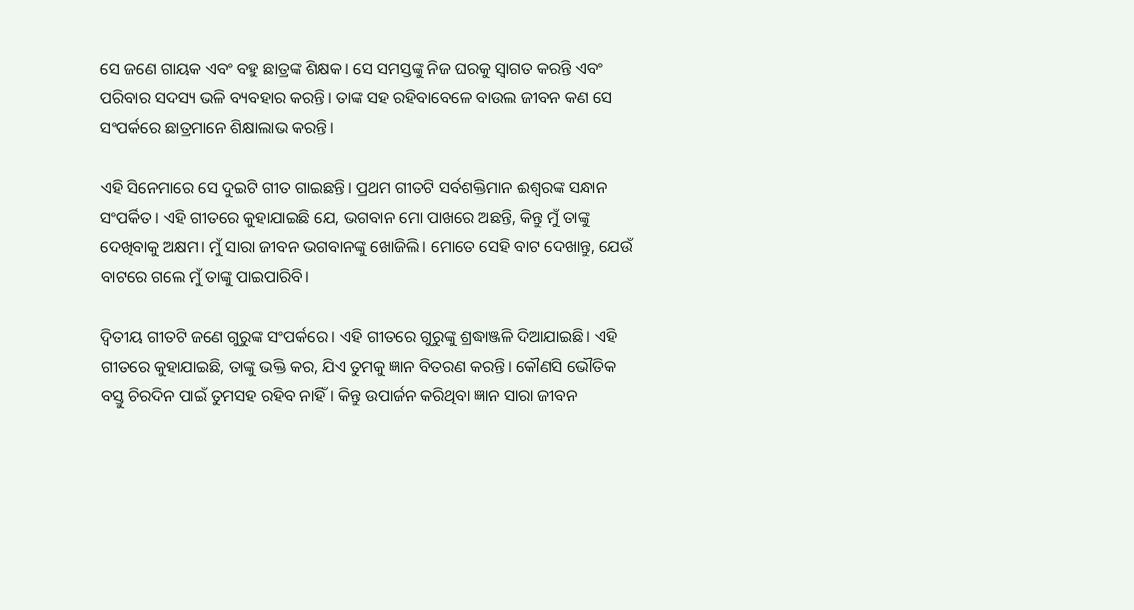ସେ ଜଣେ ଗାୟକ ଏବଂ ବହୁ ଛାତ୍ରଙ୍କ ଶିକ୍ଷକ। ସେ ସମସ୍ତଙ୍କୁ ନିଜ ଘରକୁ ସ୍ୱାଗତ କରନ୍ତି ଏବଂ ପରିବାର ସଦସ୍ୟ ଭଳି ବ୍ୟବହାର କରନ୍ତି। ତାଙ୍କ ସହ ରହିବାବେଳେ ବାଉଲ ଜୀବନ କଣ ସେ ସଂପର୍କରେ ଛାତ୍ରମାନେ ଶିକ୍ଷାଲାଭ କରନ୍ତି।

ଏହି ସିନେମାରେ ସେ ଦୁଇଟି ଗୀତ ଗାଇଛନ୍ତି। ପ୍ରଥମ ଗୀତଟି ସର୍ବଶକ୍ତିମାନ ଈଶ୍ୱରଙ୍କ ସନ୍ଧାନ ସଂପର୍କିତ। ଏହି ଗୀତରେ କୁହାଯାଇଛି ଯେ, ଭଗବାନ ମୋ ପାଖରେ ଅଛନ୍ତି, କିନ୍ତୁ ମୁଁ ତାଙ୍କୁ ଦେଖିବାକୁ ଅକ୍ଷମ। ମୁଁ ସାରା ଜୀବନ ଭଗବାନଙ୍କୁ ଖୋଜିଲି। ମୋତେ ସେହି ବାଟ ଦେଖାନ୍ତୁ, ଯେଉଁ ବାଟରେ ଗଲେ ମୁଁ ତାଙ୍କୁ ପାଇପାରିବି।

ଦ୍ୱିତୀୟ ଗୀତଟି ଜଣେ ଗୁରୁଙ୍କ ସଂପର୍କରେ। ଏହି ଗୀତରେ ଗୁରୁଙ୍କୁ ଶ୍ରଦ୍ଧାଞ୍ଜଳି ଦିଆଯାଇଛି। ଏହି ଗୀତରେ କୁହାଯାଇଛି, ତାଙ୍କୁ ଭକ୍ତି କର, ଯିଏ ତୁମକୁ ଜ୍ଞାନ ବିତରଣ କରନ୍ତି। କୌଣସି ଭୌତିକ ବସ୍ତୁ ଚିରଦିନ ପାଇଁ ତୁମସହ ରହିବ ନାହିଁ। କିନ୍ତୁ ଉପାର୍ଜନ କରିଥିବା ଜ୍ଞାନ ସାରା ଜୀବନ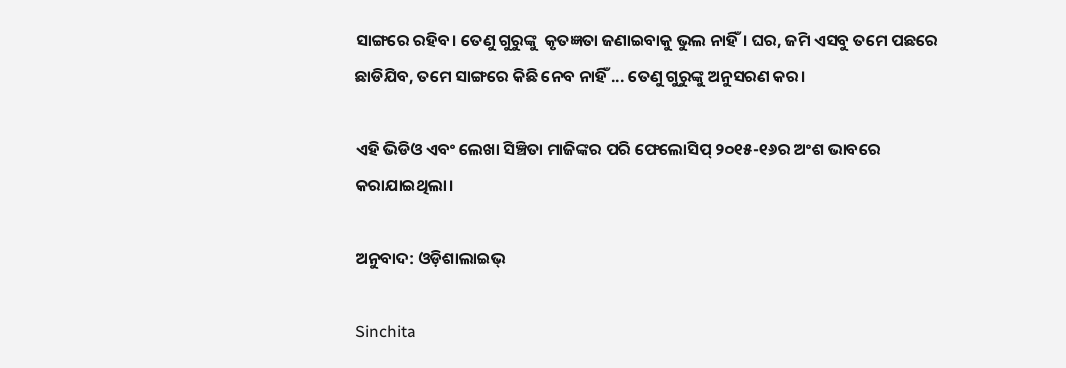ସାଙ୍ଗରେ ରହିବ। ତେଣୁ ଗୁରୁଙ୍କୁ  କୃତଜ୍ଞତା ଜଣାଇବାକୁ ଭୁଲ ନାହିଁ। ଘର, ଜମି ଏସବୁ ତମେ ପଛରେ ଛାଡିଯିବ, ତମେ ସାଙ୍ଗରେ କିଛି ନେବ ନାହିଁ ... ତେଣୁ ଗୁରୁଙ୍କୁ ଅନୁସରଣ କର।

ଏହି ଭିଡିଓ ଏବଂ ଲେଖା ସିଞ୍ଚିତା ମାଜିଙ୍କର ପରି ଫେଲୋସିପ୍ ୨୦୧୫-୧୬ର ଅଂଶ ଭାବରେ କରାଯାଇଥିଲା।

ଅନୁବାଦ: ଓଡ଼ିଶାଲାଇଭ୍‍

Sinchita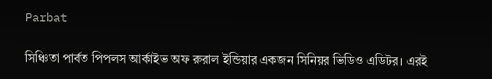Parbat

সিঞ্চিতা পার্বত পিপলস আর্কাইভ অফ রুরাল ইন্ডিয়ার একজন সিনিয়র ভিডিও এডিটর। এরই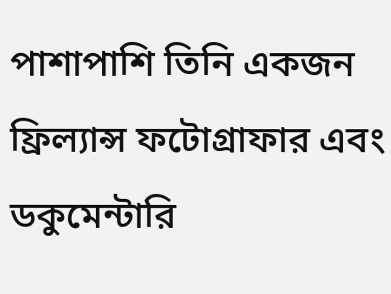পাশাপাশি তিনি একজন ফ্রিল্যান্স ফটোগ্রাফার এবং ডকুমেন্টারি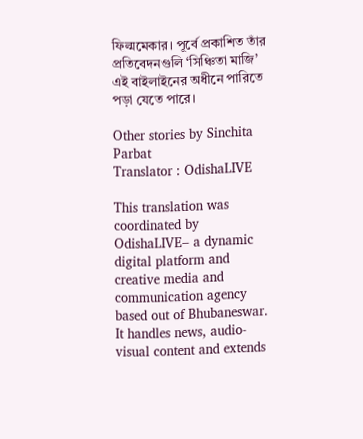ফিল্মমেকার। পূর্বে প্রকাশিত তাঁর প্রতিবেদনগুলি ‘সিঞ্চিতা মাজি’ এই বাইলাইনের অধীনে পারিতে পড়া যেতে পারে।

Other stories by Sinchita Parbat
Translator : OdishaLIVE

This translation was coordinated by OdishaLIVE– a dynamic digital platform and creative media and communication agency based out of Bhubaneswar. It handles news, audio-visual content and extends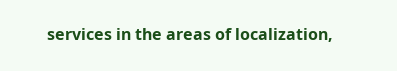services in the areas of localization,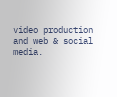video production and web & social media.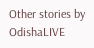Other stories by OdishaLIVE